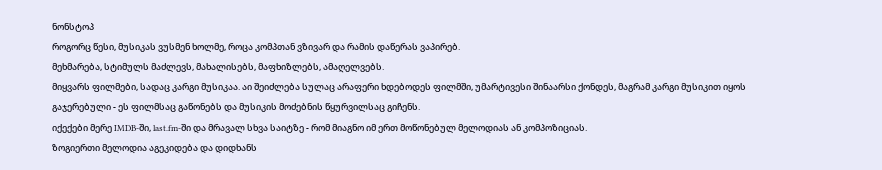ნონსტოპ
როგორც წესი, მუსიკას ვუსმენ ხოლმე, როცა კომპთან ვზივარ და რამის დაწერას ვაპირებ.
მეხმარება, სტიმულს მაძლევს, მახალისებს, მაფხიზლებს, ამაღელვებს.
მიყვარს ფილმები, სადაც კარგი მუსიკაა. აი შეიძლება სულაც არაფერი ხდებოდეს ფილმში, უმარტივესი შინაარსი ქონდეს, მაგრამ კარგი მუსიკით იყოს გაჯერებული - ეს ფილმსაც გაწონებს და მუსიკის მოძებნის წყურვილსაც გიჩენს.
იქექები მერე IMDB-ში, last.fm-ში და მრავალ სხვა საიტზე - რომ მიაგნო იმ ერთ მოწონებულ მელოდიას ან კომპოზიციას.
ზოგიერთი მელოდია აგეკიდება და დიდხანს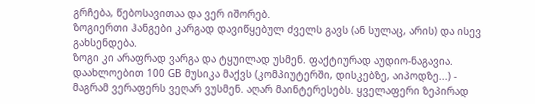გრჩება, წებოსავითაა და ვერ იშორებ.
ზოგიერთი ჰანგები კარგად დავიწყებულ ძველს გავს (ან სულაც, არის) და ისევ გახსენდება.
ზოგი კი არაფრად ვარგა და ტყუილად უსმენ. ფაქტიურად აუდიო-ნაგავია.
დაახლოებით 100 GB მუსიკა მაქვს (კომპიუტერში, დისკებზე, აიპოდზე...) - მაგრამ ვერაფერს ვეღარ ვუსმენ. აღარ მაინტერესებს. ყველაფერი ზეპირად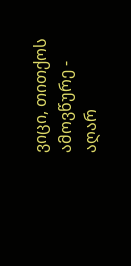ვიცი, თითქოს ამოვწურე - აღარ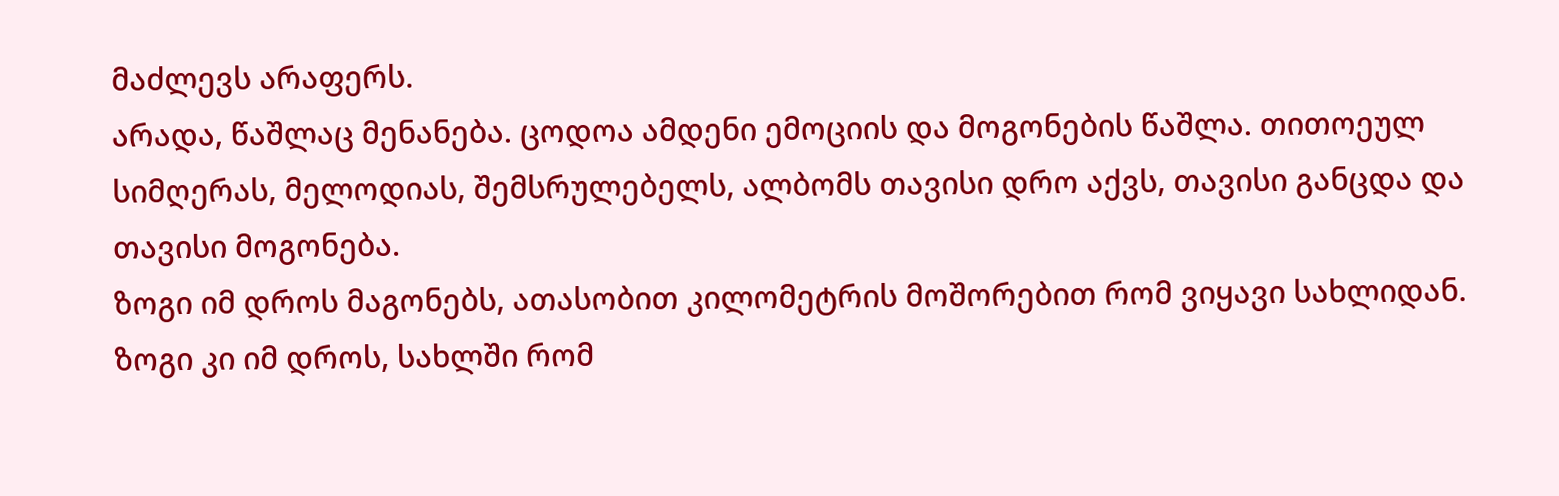მაძლევს არაფერს.
არადა, წაშლაც მენანება. ცოდოა ამდენი ემოციის და მოგონების წაშლა. თითოეულ სიმღერას, მელოდიას, შემსრულებელს, ალბომს თავისი დრო აქვს, თავისი განცდა და თავისი მოგონება.
ზოგი იმ დროს მაგონებს, ათასობით კილომეტრის მოშორებით რომ ვიყავი სახლიდან.
ზოგი კი იმ დროს, სახლში რომ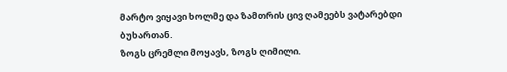მარტო ვიყავი ხოლმე და ზამთრის ცივ ღამეებს ვატარებდი ბუხართან.
ზოგს ცრემლი მოყავს, ზოგს ღიმილი.